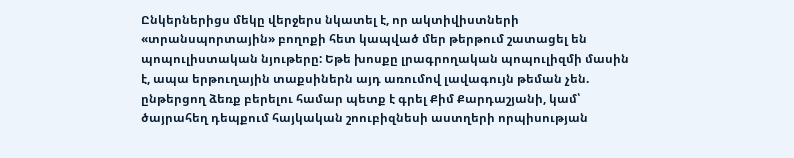Ընկերներիցս մեկը վերջերս նկատել է, որ ակտիվիստների «տրանսպորտային» բողոքի հետ կապված մեր թերթում շատացել են պոպուլիստական նյութերը: Եթե խոսքը լրագրողական պոպուլիզմի մասին է, ապա երթուղային տաքսիներն այդ առումով լավագույն թեման չեն. ընթերցող ձեռք բերելու համար պետք է գրել Քիմ Քարդաշյանի, կամ՝ ծայրահեղ դեպքում հայկական շոուբիզնեսի աստղերի որպիսության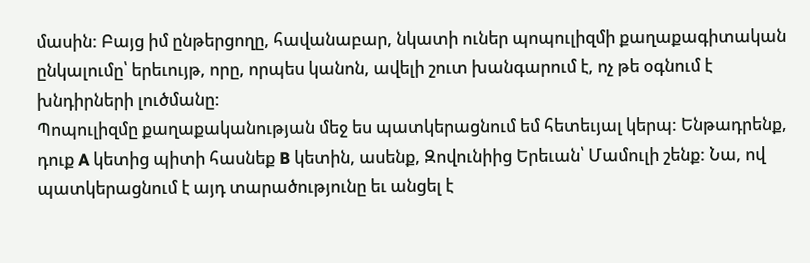մասին: Բայց իմ ընթերցողը, հավանաբար, նկատի ուներ պոպուլիզմի քաղաքագիտական ընկալումը՝ երեւույթ, որը, որպես կանոն, ավելի շուտ խանգարում է, ոչ թե օգնում է խնդիրների լուծմանը:
Պոպուլիզմը քաղաքականության մեջ ես պատկերացնում եմ հետեւյալ կերպ: Ենթադրենք, դուք A կետից պիտի հասնեք B կետին, ասենք, Զովունիից Երեւան՝ Մամուլի շենք: Նա, ով պատկերացնում է այդ տարածությունը եւ անցել է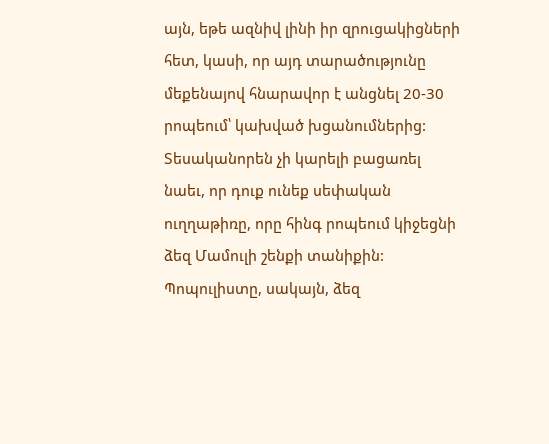այն, եթե ազնիվ լինի իր զրուցակիցների հետ, կասի, որ այդ տարածությունը մեքենայով հնարավոր է անցնել 20-30 րոպեում՝ կախված խցանումներից: Տեսականորեն չի կարելի բացառել նաեւ, որ դուք ունեք սեփական ուղղաթիռը, որը հինգ րոպեում կիջեցնի ձեզ Մամուլի շենքի տանիքին: Պոպուլիստը, սակայն, ձեզ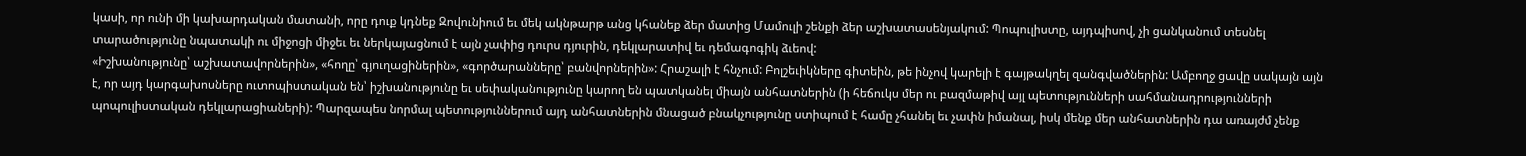կասի, որ ունի մի կախարդական մատանի, որը դուք կդնեք Զովունիում եւ մեկ ակնթարթ անց կհանեք ձեր մատից Մամուլի շենքի ձեր աշխատասենյակում: Պոպուլիստը, այդպիսով, չի ցանկանում տեսնել տարածությունը նպատակի ու միջոցի միջեւ եւ ներկայացնում է այն չափից դուրս դյուրին, դեկլարատիվ եւ դեմագոգիկ ձւեով:
«Իշխանությունը՝ աշխատավորներին», «հողը՝ գյուղացիներին», «գործարանները՝ բանվորներին»: Հրաշալի է հնչում: Բոլշեւիկները գիտեին, թե ինչով կարելի է գայթակղել զանգվածներին: Ամբողջ ցավը սակայն այն է, որ այդ կարգախոսները ուտոպիստական են՝ իշխանությունը եւ սեփականությունը կարող են պատկանել միայն անհատներին (ի հեճուկս մեր ու բազմաթիվ այլ պետությունների սահմանադրությունների պոպուլիստական դեկլարացիաների): Պարզապես նորմալ պետություններում այդ անհատներին մնացած բնակչությունը ստիպում է համը չհանել եւ չափն իմանալ, իսկ մենք մեր անհատներին դա առայժմ չենք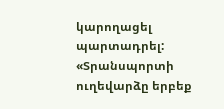կարողացել պարտադրել:
«Տրանսպորտի ուղեվարձը երբեք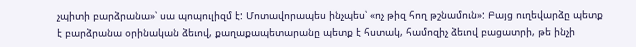չպիտի բարձրանա»՝ սա պոպուլիզմ է: Մոտավորապես ինչպես՝ «ոչ թիզ հող թշնամուն»: Բայց ուղեվարձը պետք է բարձրանա օրինական ձեւով, քաղաքապետարանը պետք է հստակ, համոզիչ ձեւով բացատրի, թե ինչի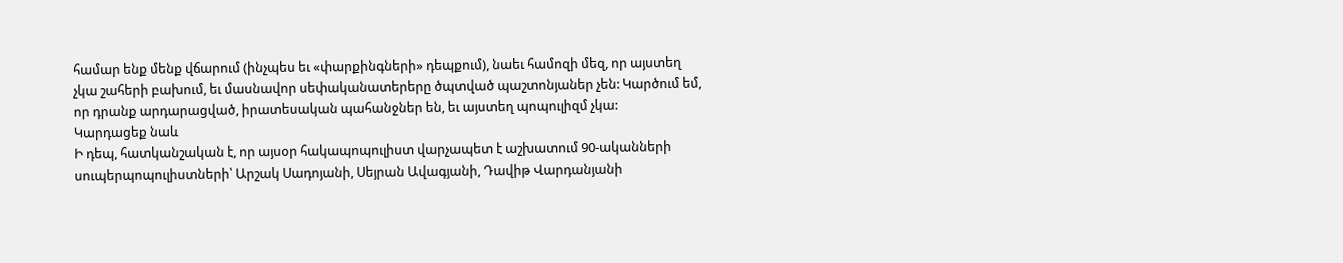համար ենք մենք վճարում (ինչպես եւ «փարքինգների» դեպքում), նաեւ համոզի մեզ, որ այստեղ չկա շահերի բախում, եւ մասնավոր սեփականատերերը ծպտված պաշտոնյաներ չեն: Կարծում եմ, որ դրանք արդարացված, իրատեսական պահանջներ են, եւ այստեղ պոպուլիզմ չկա:
Կարդացեք նաև
Ի դեպ, հատկանշական է, որ այսօր հակապոպուլիստ վարչապետ է աշխատում 90-ականների սուպերպոպուլիստների՝ Արշակ Սադոյանի, Սեյրան Ավագյանի, Դավիթ Վարդանյանի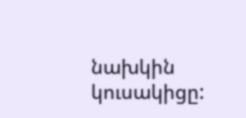նախկին կուսակիցը: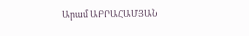Արամ ԱԲՐԱՀԱՄՅԱՆ